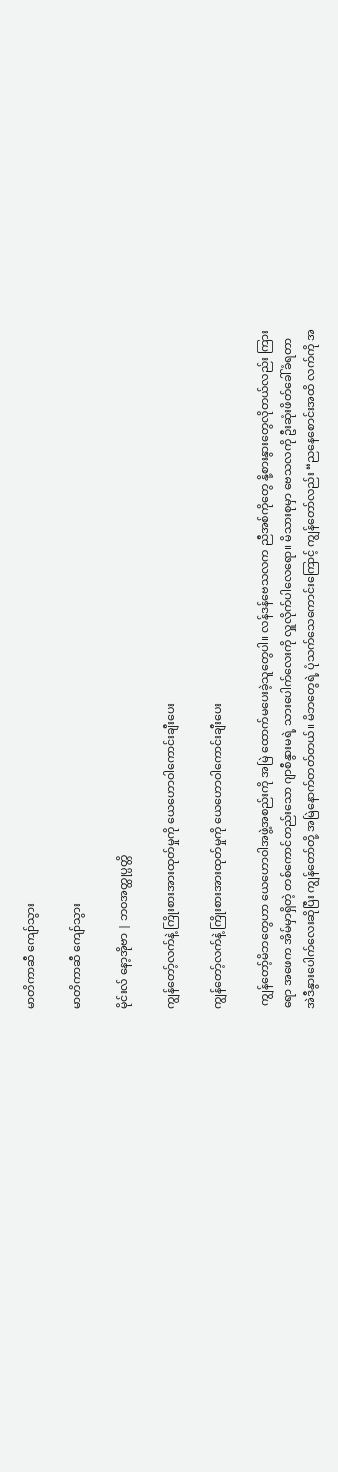မာတိကာဆီ ကျော်သွား

မာတိကာဆီ ကျော်သွား

မိုင်းလ် နော့အိုဗာ | ဘဝအတ္ထုပ္ပတ္တိ

ကျွန်တော့်လက်နဲ့ ကြိုးစားအားထုတ်မှုကို ယေဟောဝါကောင်းချီးပေး

ကျွန်တော့်လက်နဲ့ ကြိုးစားအားထုတ်မှုကို ယေဟောဝါကောင်းချီးပေး

 ကျွန်တော့်မိဘတွေဟာ ယေဟောဝါအဖွဲ့အစည်းကို အမြဲ ထောက်မပေးခဲ့သူတွေပါ။ လန်ဒန်ဗေသလက ညီအစ်ကိုတွေ နို့စားနွားတွေလိုတယ်လည်း ကြားရော အဖေက အိမ်မှာရှိတဲ့ တစ်ကောင်တည်းသော ဂျာစီနွားမရဲ့ သားပေါက်လေးကို လှူလိုက်ပါလေရော။ မိသားစုမှာ ဗေသလကို ဦးဆုံးဖိတ်ခေါ်ခံရတာ အဲဒီနွားပေါက်လေးဆိုပြီး ကျွန်တော်တို့ အမြဲနောက်တတ်တယ်။ မိဘတွေရဲ့ ပုံသက်သေကောင်းကြောင့် ကျွန်တော်လည်း “ညနေစောင်းအထိ လက်ကို အ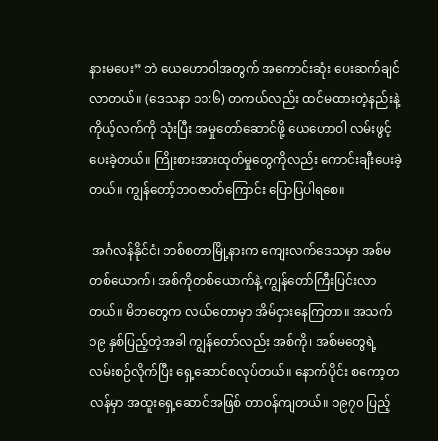နားမပေး” ဘဲ ယေဟောဝါအတွက် အကောင်းဆုံး ပေးဆက်ချင်လာတယ်။ (ဒေသနာ ၁၁:၆) တကယ်လည်း ထင်မထားတဲ့နည်းနဲ့ ကိုယ့်လက်ကို သုံးပြီး အမှုတော်ဆောင်ဖို့ ယေဟောဝါ လမ်းဖွင့်ပေးခဲ့တယ်။ ကြိုးစားအားထုတ်မှုတွေကိုလည်း ကောင်းချီးပေးခဲ့တယ်။ ကျွန်တော့်ဘဝဇာတ်ကြောင်း ပြောပြပါရစေ။

 အင်္ဂလန်နိုင်ငံ၊ ဘစ်စတာမြို့နားက ကျေးလက်ဒေသမှာ အစ်မတစ်ယောက်၊ အစ်ကိုတစ်ယောက်နဲ့ ကျွန်တော်ကြီးပြင်းလာတယ်။ မိဘတွေက လယ်တောမှာ အိမ်ငှားနေကြတာ။ အသက် ၁၉ နှစ်ပြည့်တဲ့အခါ ကျွန်တော်လည်း အစ်ကို၊ အစ်မတွေရဲ့ လမ်းစဉ်လိုက်ပြီး ရှေ့ဆောင်စလုပ်တယ်။ နောက်ပိုင်း စကော့တလန်မှာ အထူးရှေ့ဆောင်အဖြစ် တာဝန်ကျတယ်။ ၁၉၇၀ ပြည့်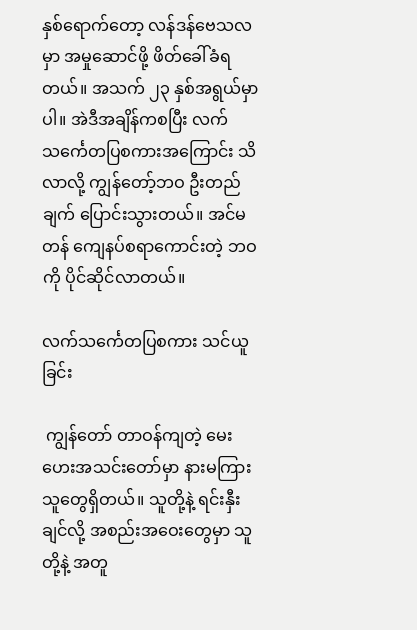နှစ်ရောက်တော့ လန်ဒန်ဗေသလမှာ အမှုဆောင်ဖို့ ဖိတ်ခေါ်ခံရတယ်။ အသက် ၂၃ နှစ်အရွယ်မှာပါ။ အဲဒီအချိန်ကစပြီး လက်သင်္ကေတပြစကားအကြောင်း သိလာလို့ ကျွန်တော့်ဘဝ ဦးတည်ချက် ပြောင်းသွားတယ်။ အင်မတန် ကျေနပ်စရာကောင်းတဲ့ ဘဝကို ပိုင်ဆိုင်လာတယ်။

လက်သင်္ကေတပြစကား သင်ယူခြင်း

 ကျွန်တော် တာဝန်ကျတဲ့ မေးဟေးအသင်းတော်မှာ နားမကြားသူတွေရှိတယ်။ သူတို့နဲ့ ရင်းနှီးချင်လို့ အစည်းအဝေးတွေမှာ သူတို့နဲ့ အတူ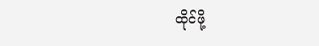ထိုင်ဖို့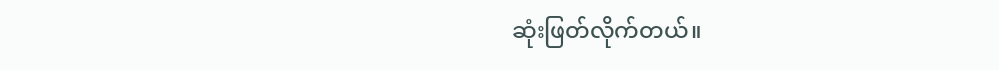ဆုံးဖြတ်လိုက်တယ်။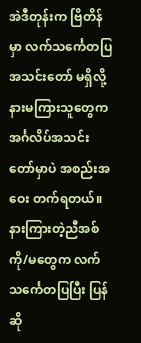အဲဒီတုန်းက ဗြိတိန်မှာ လက်သင်္ကေတပြအသင်းတော် မရှိလို့ နားမကြားသူတွေက အင်္ဂလိပ်အသင်းတော်မှာပဲ အစည်းအဝေး တက်ရတယ်။ နားကြားတဲ့ညီအစ်ကို/မတွေက လက်သင်္ကေတပြပြီး ပြန်ဆို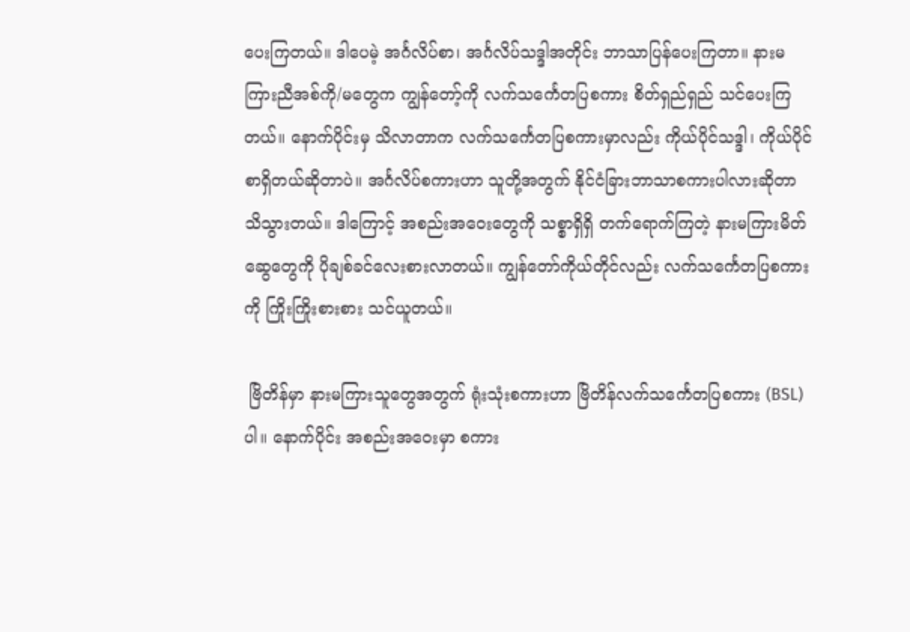ပေးကြတယ်။ ဒါပေမဲ့ အင်္ဂလိပ်စာ၊ အင်္ဂလိပ်သဒ္ဒါအတိုင်း ဘာသာပြန်ပေးကြတာ။ နားမကြားညီအစ်ကို/မတွေက ကျွန်တော့်ကို လက်သင်္ကေတပြစကား စိတ်ရှည်ရှည် သင်ပေးကြတယ်။ နောက်ပိုင်းမှ သိလာတာက လက်သင်္ကေတပြစကားမှာလည်း ကိုယ်ပိုင်သဒ္ဒါ၊ ကိုယ်ပိုင်စာရှိတယ်ဆိုတာပဲ။ အင်္ဂလိပ်စကားဟာ သူတို့အတွက် နိုင်ငံခြားဘာသာစကားပါလားဆိုတာ သိသွားတယ်။ ဒါကြောင့် အစည်းအဝေးတွေကို သစ္စာရှိရှိ တက်ရောက်ကြတဲ့ နားမကြားမိတ်ဆွေတွေကို ပိုချစ်ခင်လေးစားလာတယ်။ ကျွန်တော်ကိုယ်တိုင်လည်း လက်သင်္ကေတပြစကားကို ကြိုးကြိုးစားစား သင်ယူတယ်။

 ဗြိတိန်မှာ နားမကြားသူတွေအတွက် ရုံးသုံးစကားဟာ ဗြိတိန်လက်သင်္ကေတပြစကား (BSL) ပါ။ နောက်ပိုင်း အစည်းအဝေးမှာ စကား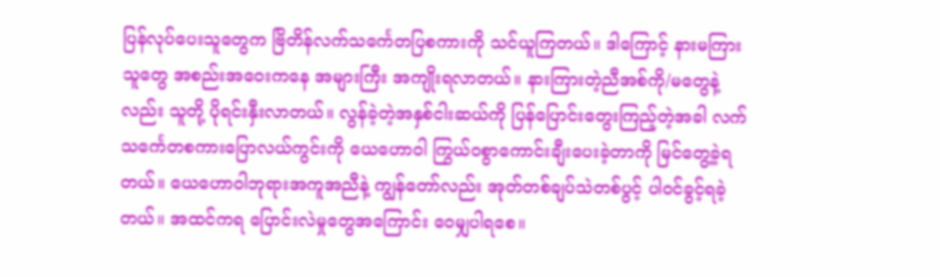ပြန်လုပ်ပေးသူတွေက ဗြိတိန်လက်သင်္ကေတပြစကားကို သင်ယူကြတယ်။ ဒါကြောင့် နားမကြားသူတွေ အစည်းအဝေးကနေ အများကြီး အကျိုးရလာတယ်။ နားကြားတဲ့ညီအစ်ကို/မတွေနဲ့လည်း သူတို့ ပိုရင်းနှီးလာတယ်။ လွန်ခဲ့တဲ့အနှစ်ငါးဆယ်ကို ပြန်ပြောင်းတွေးကြည့်တဲ့အခါ လက်သင်္ကေတစကားပြောလယ်ကွင်းကို ယေဟောဝါ ကြွယ်ဝစွာကောင်းချီးပေးခဲ့တာကို မြင်တွေ့ခဲ့ရတယ်။ ယေဟောဝါဘုရားအကူအညီနဲ့ ကျွန်တော်လည်း အုတ်တစ်ချပ်သဲတစ်ပွင့် ပါဝင်ခွင့်ရခဲ့တယ်။ အထင်ကရ ပြောင်းလဲမှုတွေအကြောင်း ဝေမျှပါရစေ။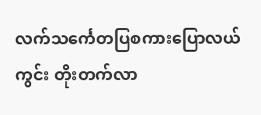လက်သင်္ကေတပြစကားပြောလယ်ကွင်း တိုးတက်လာ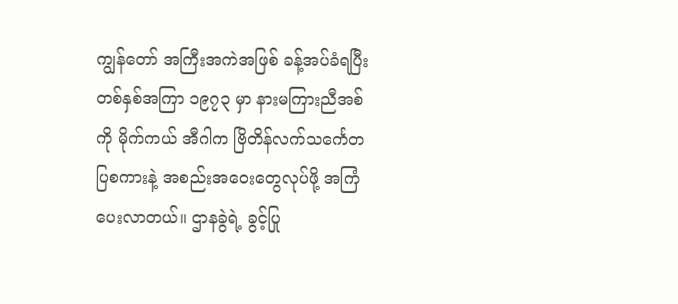ကျွန်တော် အကြီးအကဲအဖြစ် ခန့်အပ်ခံရပြီး တစ်နှစ်အကြာ ၁၉၇၃ မှာ နားမကြားညီအစ်ကို မိုက်ကယ် အီဂါက ဗြိတိန်လက်သင်္ကေတပြစကားနဲ့ အစည်းအဝေးတွေလုပ်ဖို့ အကြံပေးလာတယ်။ ဌာနခွဲရဲ့ ခွင့်ပြု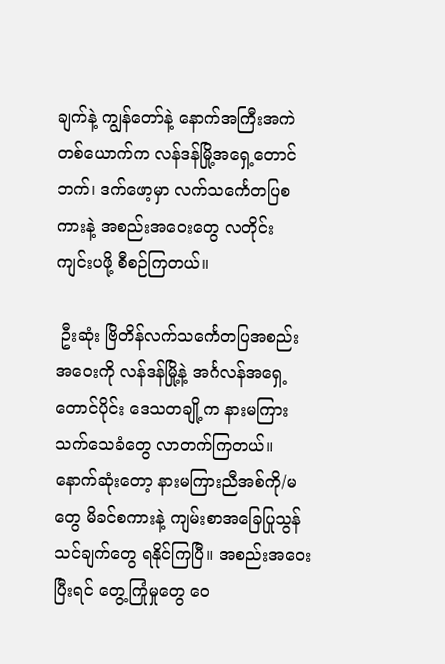ချက်နဲ့ ကျွန်တော်နဲ့ နောက်အကြီးအကဲတစ်ယောက်က လန်ဒန်မြို့အရှေ့တောင်ဘက်၊ ဒက်ဖော့မှာ လက်သင်္ကေတပြစကားနဲ့ အစည်းအဝေးတွေ လတိုင်း ကျင်းပဖို့ စီစဉ်ကြတယ်။

 ဦးဆုံး ဗြိတိန်လက်သင်္ကေတပြအစည်းအဝေးကို လန်ဒန်မြို့နဲ့ အင်္ဂလန်အရှေ့တောင်ပိုင်း ဒေသတချို့က နားမကြားသက်သေခံတွေ လာတက်ကြတယ်။ နောက်ဆုံးတော့ နားမကြားညီအစ်ကို/မတွေ မိခင်စကားနဲ့ ကျမ်းစာအခြေပြုသွန်သင်ချက်တွေ ရနိုင်ကြပြီ။ အစည်းအဝေးပြီးရင် တွေ့ကြုံမှုတွေ ဝေ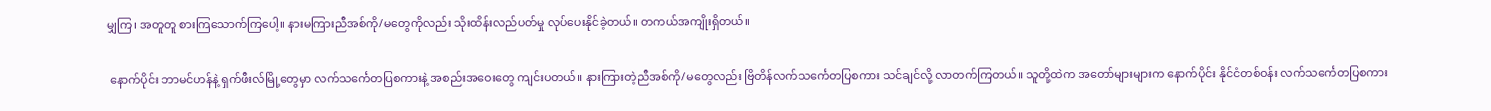မျှကြ၊ အတူတူ စားကြသောက်ကြပေါ့။ နားမကြားညီအစ်ကို/မတွေကိုလည်း သိုးထိန်းလည်ပတ်မှု လုပ်ပေးနိုင်ခဲ့တယ်။ တကယ်အကျိုးရှိတယ်။

 နောက်ပိုင်း ဘာမင်ဟန်နဲ့ ရှက်ဖီးလ်မြို့တွေမှာ လက်သင်္ကေတပြစကားနဲ့ အစည်းအဝေးတွေ ကျင်းပတယ်။ နားကြားတဲ့ညီအစ်ကို/မတွေလည်း ဗြိတိန်လက်သင်္ကေတပြစကား သင်ချင်လို့ လာတက်ကြတယ်။ သူတို့ထဲက အတော်များများက နောက်ပိုင်း နိုင်ငံတစ်ဝန်း လက်သင်္ကေတပြစကား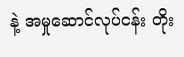နဲ့ အမှုဆောင်လုပ်ငန်း တိုး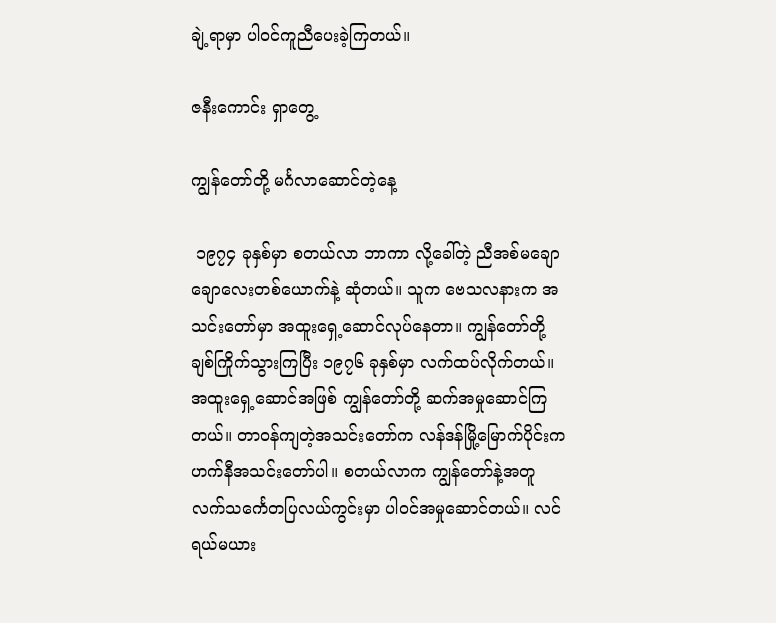ချဲ့ရာမှာ ပါဝင်ကူညီပေးခဲ့ကြတယ်။

ဇနီးကောင်း ရှာတွေ့

ကျွန်တော်တို့ မင်္ဂလာဆောင်တဲ့နေ့

 ၁၉၇၄ ခုနှစ်မှာ စတယ်လာ ဘာကာ လို့ခေါ်တဲ့ ညီအစ်မချောချောလေးတစ်ယောက်နဲ့ ဆုံတယ်။ သူက ဗေသလနားက အသင်းတော်မှာ အထူးရှေ့ဆောင်လုပ်နေတာ။ ကျွန်တော်တို့ ချစ်ကြိုက်သွားကြပြီး ၁၉၇၆ ခုနှစ်မှာ လက်ထပ်လိုက်တယ်။ အထူးရှေ့ဆောင်အဖြစ် ကျွန်တော်တို့ ဆက်အမှုဆောင်ကြတယ်။ တာဝန်ကျတဲ့အသင်းတော်က လန်ဒန်မြို့မြောက်ပိုင်းက ဟက်နီအသင်းတော်ပါ။ စတယ်လာက ကျွန်တော်နဲ့အတူ လက်သင်္ကေတပြလယ်ကွင်းမှာ ပါဝင်အမှုဆောင်တယ်။ လင်ရယ်မယား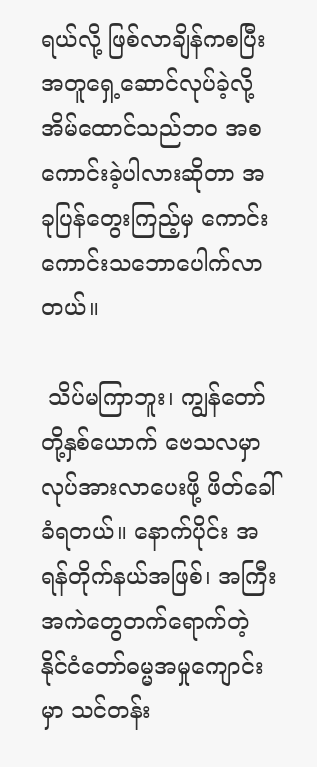ရယ်လို့ ဖြစ်လာချိန်ကစပြီး အတူရှေ့ဆောင်လုပ်ခဲ့လို့ အိမ်ထောင်သည်ဘဝ အစကောင်းခဲ့ပါလားဆိုတာ အခုပြန်တွေးကြည့်မှ ကောင်းကောင်းသဘောပေါက်လာတယ်။

 သိပ်မကြာဘူး၊ ကျွန်တော်တို့နှစ်ယောက် ဗေသလမှာ လုပ်အားလာပေးဖို့ ဖိတ်ခေါ်ခံရတယ်။ နောက်ပိုင်း အရန်တိုက်နယ်အဖြစ်၊ အကြီးအကဲတွေတက်ရောက်တဲ့ နိုင်ငံတော်ဓမ္မအမှုကျောင်းမှာ သင်တန်း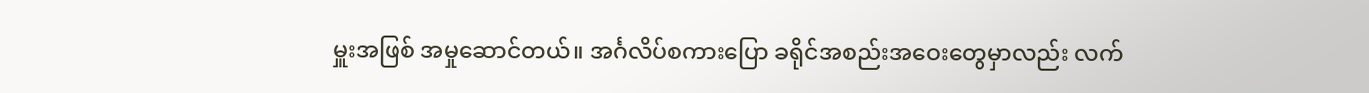မှူးအဖြစ် အမှုဆောင်တယ်။ အင်္ဂလိပ်စကားပြော ခရိုင်အစည်းအဝေးတွေမှာလည်း လက်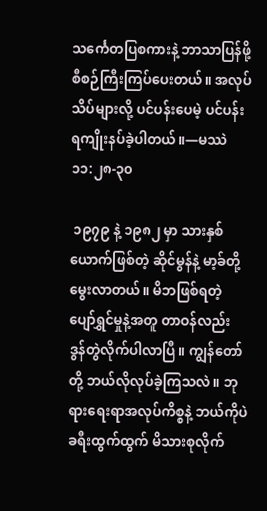သင်္ကေတပြစကားနဲ့ ဘာသာပြန်ဖို့ စီစဉ်ကြီးကြပ်ပေးတယ်။ အလုပ်သိပ်များလို့ ပင်ပန်းပေမဲ့ ပင်ပန်းရကျိုးနပ်ခဲ့ပါတယ်။—မဿဲ ၁၁:၂၈-၃၀

 ၁၉၇၉ နဲ့ ၁၉၈၂ မှာ သားနှစ်ယောက်ဖြစ်တဲ့ ဆိုင်မွန်နဲ့ မာ့ခ်တို့ မွေးလာတယ်။ မိဘဖြစ်ရတဲ့ ပျော်ရွှင်မှုနဲ့အတူ တာဝန်လည်း ဒွန်တွဲလိုက်ပါလာပြီ။ ကျွန်တော်တို့ ဘယ်လိုလုပ်ခဲ့ကြသလဲ။ ဘုရားရေးရာအလုပ်ကိစ္စနဲ့ ဘယ်ကိုပဲ ခရီးထွက်ထွက် မိသားစုလိုက်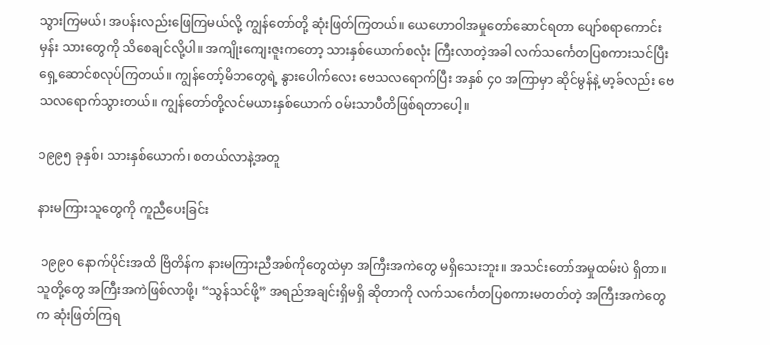သွားကြမယ်၊ အပန်းလည်းဖြေကြမယ်လို့ ကျွန်တော်တို့ ဆုံးဖြတ်ကြတယ်။ ယေဟောဝါအမှုတော်ဆောင်ရတာ ပျော်စရာကောင်းမှန်း သားတွေကို သိစေချင်လို့ပါ။ အကျိုးကျေးဇူးကတော့ သားနှစ်ယောက်စလုံး ကြီးလာတဲ့အခါ လက်သင်္ကေတပြစကားသင်ပြီး ရှေ့ဆောင်စလုပ်ကြတယ်။ ကျွန်တော့်မိဘတွေရဲ့ နွားပေါက်လေး ဗေသလရောက်ပြီး အနှစ် ၄၀ အကြာမှာ ဆိုင်မွန်နဲ့ မာ့ခ်လည်း ဗေသလရောက်သွားတယ်။ ကျွန်တော်တို့လင်မယားနှစ်ယောက် ဝမ်းသာပီတိဖြစ်ရတာပေါ့။

၁၉၉၅ ခုနှစ်၊ သားနှစ်ယောက်၊ စတယ်လာနဲ့အတူ

နားမကြားသူတွေကို ကူညီပေးခြင်း

 ၁၉၉၀ နောက်ပိုင်းအထိ ဗြိတိန်က နားမကြားညီအစ်ကိုတွေထဲမှာ အကြီးအကဲတွေ မရှိသေးဘူး။ အသင်းတော်အမှုထမ်းပဲ ရှိတာ။ သူတို့တွေ အကြီးအကဲဖြစ်လာဖို့၊ “သွန်သင်ဖို့” အရည်အချင်းရှိမရှိ ဆိုတာကို လက်သင်္ကေတပြစကားမတတ်တဲ့ အကြီးအကဲတွေက ဆုံးဖြတ်ကြရ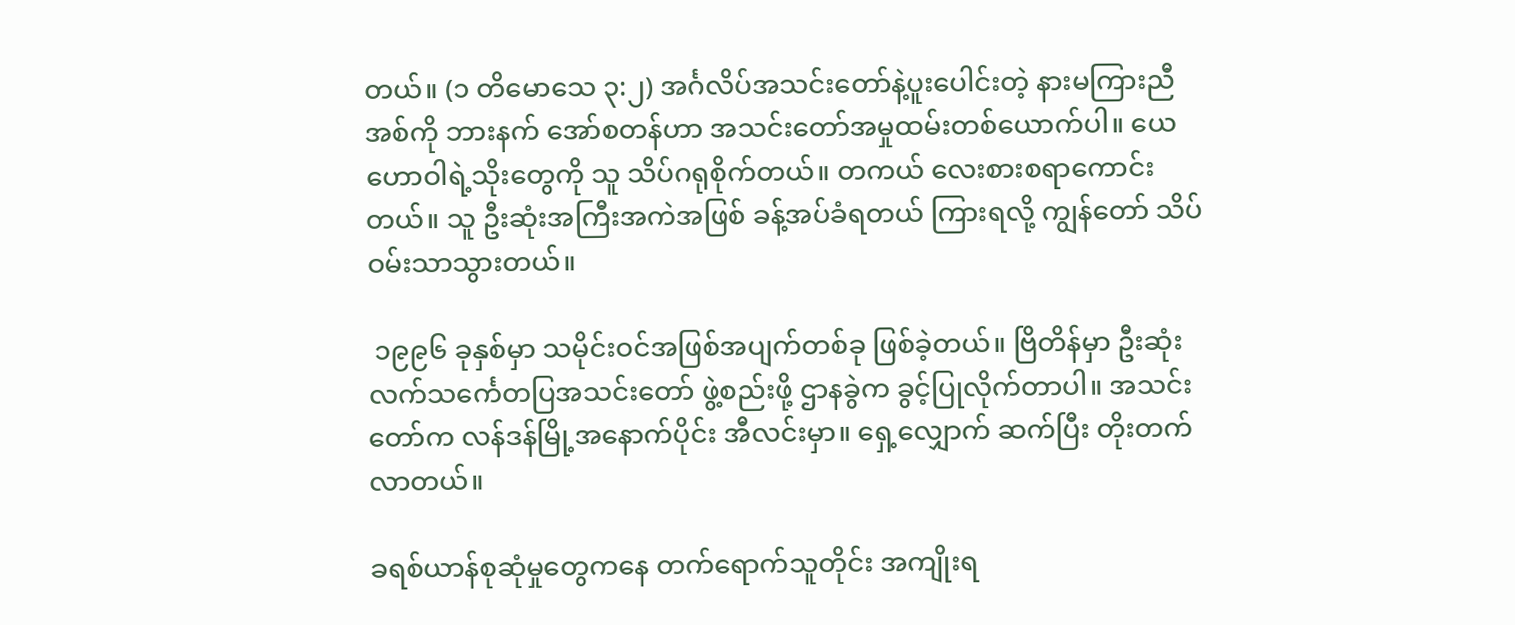တယ်။ (၁ တိမောသေ ၃:၂) အင်္ဂလိပ်အသင်းတော်နဲ့ပူးပေါင်းတဲ့ နားမကြားညီအစ်ကို ဘားနက် အော်စတန်ဟာ အသင်းတော်အမှုထမ်းတစ်ယောက်ပါ။ ယေဟောဝါရဲ့သိုးတွေကို သူ သိပ်ဂရုစိုက်တယ်။ တကယ် လေးစားစရာကောင်းတယ်။ သူ ဦးဆုံးအကြီးအကဲအဖြစ် ခန့်အပ်ခံရတယ် ကြားရလို့ ကျွန်တော် သိပ်ဝမ်းသာသွားတယ်။

 ၁၉၉၆ ခုနှစ်မှာ သမိုင်းဝင်အဖြစ်အပျက်တစ်ခု ဖြစ်ခဲ့တယ်။ ဗြိတိန်မှာ ဦးဆုံးလက်သင်္ကေတပြအသင်းတော် ဖွဲ့စည်းဖို့ ဌာနခွဲက ခွင့်ပြုလိုက်တာပါ။ အသင်းတော်က လန်ဒန်မြို့အနောက်ပိုင်း အီလင်းမှာ။ ရှေ့လျှောက် ဆက်ပြီး တိုးတက်လာတယ်။

ခရစ်ယာန်စုဆုံမှုတွေကနေ တက်ရောက်သူတိုင်း အကျိုးရ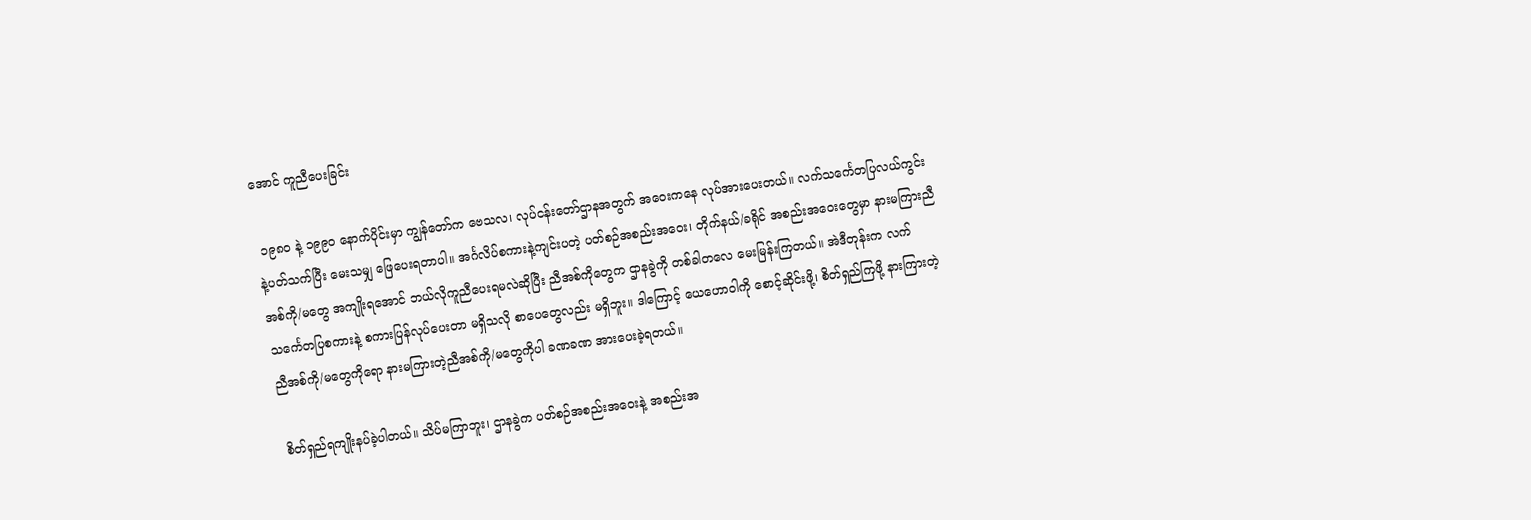အောင် ကူညီပေးခြင်း

 ၁၉၈၀ နဲ့ ၁၉၉၀ နောက်ပိုင်းမှာ ကျွန်တော်က ဗေသလ၊ လုပ်ငန်းတော်ဌာနအတွက် အဝေးကနေ လုပ်အားပေးတယ်။ လက်သင်္ကေတပြလယ်ကွင်းနဲ့ပတ်သက်ပြီး မေးသမျှ ဖြေပေးရတာပါ။ အင်္ဂလိပ်စကားနဲ့ကျင်းပတဲ့ ပတ်စဉ်အစည်းအဝေး၊ တိုက်နယ်/ခရိုင် အစည်းအဝေးတွေမှာ နားမကြားညီအစ်ကို/မတွေ အကျိုးရအောင် ဘယ်လိုကူညီပေးရမလဲဆိုပြီး ညီအစ်ကိုတွေက ဌာနခွဲကို တစ်ခါတလေ မေးမြန်းကြတယ်။ အဲဒီတုန်းက လက်သင်္ကေတပြစကားနဲ့ စကားပြန်လုပ်ပေးတာ မရှိသလို စာပေတွေလည်း မရှိဘူး။ ဒါကြောင့် ယေဟောဝါကို စောင့်ဆိုင်းဖို့၊ စိတ်ရှည်ကြဖို့ နားကြားတဲ့ညီအစ်ကို/မတွေကိုရော နားမကြားတဲ့ညီအစ်ကို/မတွေကိုပါ ခဏခဏ အားပေးခဲ့ရတယ်။

 စိတ်ရှည်ရကျိုးနပ်ခဲ့ပါတယ်။ သိပ်မကြာဘူး၊ ဌာနခွဲက ပတ်စဉ်အစည်းအဝေးနဲ့ အစည်းအ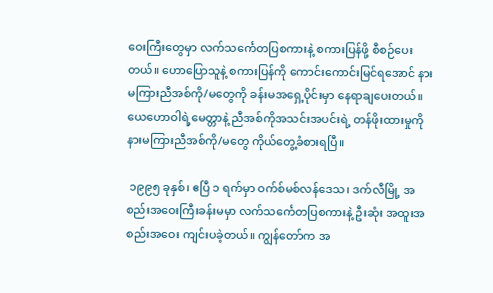ဝေးကြီးတွေမှာ လက်သင်္ကေတပြစကားနဲ့ စကားပြန်ဖို့ စီစဉ်ပေးတယ်။ ဟောပြောသူနဲ့ စကားပြန်ကို ကောင်းကောင်းမြင်ရအောင် နားမကြားညီအစ်ကို/မတွေကို ခန်းမအရှေ့ပိုင်းမှာ နေရာချပေးတယ်။ ယေဟောဝါရဲ့မေတ္တာနဲ့ ညီအစ်ကိုအသင်းအပင်းရဲ့ တန်ဖိုးထားမှုကို နားမကြားညီအစ်ကို/မတွေ ကိုယ်တွေ့ခံစားရပြီ။

 ၁၉၉၅ ခုနှစ်၊ ဧပြီ ၁ ရက်မှာ ဝက်စ်မစ်လန်ဒေသ၊ ဒက်လီမြို့ အစည်းအဝေးကြီးခန်းမမှာ လက်သင်္ကေတပြစကားနဲ့ ဦးဆုံး အထူးအစည်းအဝေး ကျင်းပခဲ့တယ်။ ကျွန်တော်က အ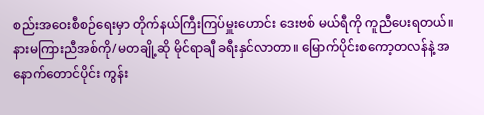စည်းအဝေးစီစဉ်ရေးမှာ တိုက်နယ်ကြီးကြပ်မှူးဟောင်း ဒေးဗစ် မယ်ရီကို ကူညီပေးရတယ်။ နားမကြားညီအစ်ကို/မတချို့ဆို မိုင်ရာချီ ခရီးနှင်လာတာ။ မြောက်ပိုင်းစကော့တလန်နဲ့ အနောက်တောင်ပိုင်း ကွန်း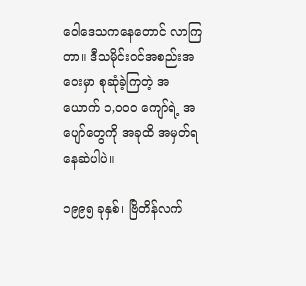ဝေါဒေသကနေတောင် လာကြတာ။ ဒီသမိုင်းဝင်အစည်းအဝေးမှာ စုဆုံခဲ့ကြတဲ့ အယောက် ၁,၀၀၀ ကျော်ရဲ့ အပျော်တွေကို အခုထိ အမှတ်ရနေဆဲပါပဲ။

၁၉၉၅ ခုနှစ်၊ ဗြိတိန်လက်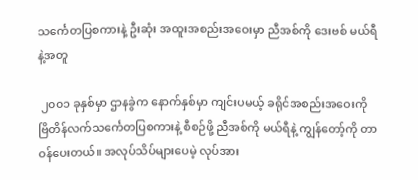သင်္ကေတပြစကားနဲ့ ဦးဆုံး အထူးအစည်းအဝေးမှာ ညီအစ်ကို ဒေးဗစ် မယ်ရီနဲ့အတူ

 ၂၀၀၁ ခုနှစ်မှာ ဌာနခွဲက နောက်နှစ်မှာ ကျင်းပမယ့် ခရိုင်အစည်းအဝေးကို ဗြိတိန်လက်သင်္ကေတပြစကားနဲ့ စီစဉ်ဖို့ ညီအစ်ကို မယ်ရီနဲ့ ကျွန်တော့်ကို တာဝန်ပေးတယ်။ အလုပ်သိပ်များပေမဲ့ လုပ်အား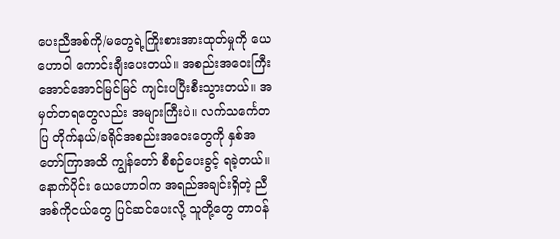ပေးညီအစ်ကို/မတွေရဲ့ကြိုးစားအားထုတ်မှုကို ယေဟောဝါ ကောင်းချီးပေးတယ်။ အစည်းအဝေးကြီး အောင်အောင်မြင်မြင် ကျင်းပပြီးစီးသွားတယ်။ အမှတ်တရတွေလည်း အများကြီးပဲ။ လက်သင်္ကေတပြ တိုက်နယ်/ခရိုင်အစည်းအဝေးတွေကို နှစ်အတော်ကြာအထိ ကျွန်တော် စီစဉ်ပေးခွင့် ရခဲ့တယ်။ နောက်ပိုင်း ယေဟောဝါက အရည်အချင်းရှိတဲ့ ညီအစ်ကိုငယ်တွေ ပြင်ဆင်ပေးလို့ သူတို့တွေ တာဝန်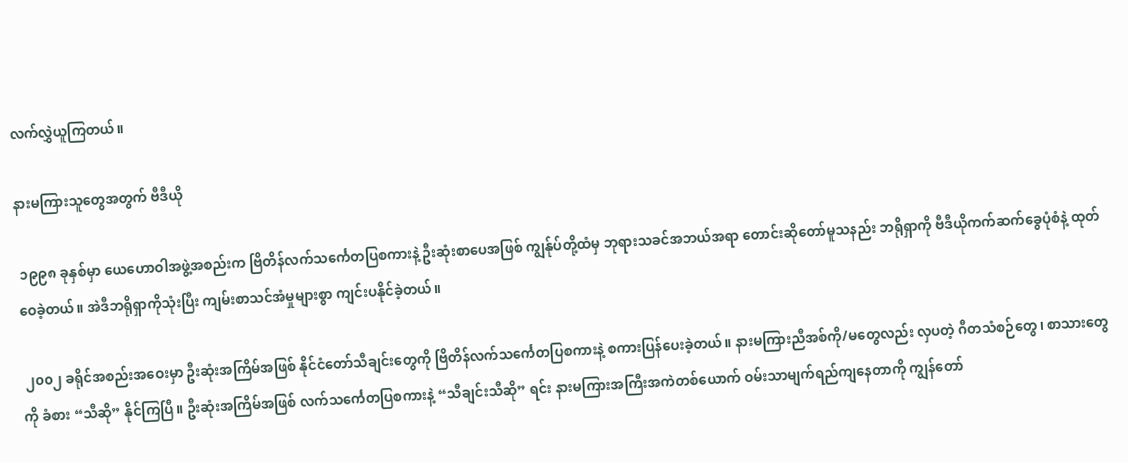လက်လွှဲယူကြတယ်။

နားမကြားသူတွေအတွက် ဗီဒီယို

 ၁၉၉၈ ခုနှစ်မှာ ယေဟောဝါအဖွဲ့အစည်းက ဗြိတိန်လက်သင်္ကေတပြစကားနဲ့ ဦးဆုံးစာပေအဖြစ် ကျွန်ုပ်တို့ထံမှ ဘုရားသခင်အဘယ်အရာ တောင်းဆိုတော်မူသနည်း ဘရိုရှာကို ဗီဒီယိုကက်ဆက်ခွေပုံစံနဲ့ ထုတ်ဝေခဲ့တယ်။ အဲဒီဘရိုရှာကိုသုံးပြီး ကျမ်းစာသင်အံမှုများစွာ ကျင်းပနိုင်ခဲ့တယ်။

 ၂၀၀၂ ခရိုင်အစည်းအဝေးမှာ ဦးဆုံးအကြိမ်အဖြစ် နိုင်ငံတော်သီချင်းတွေကို ဗြိတိန်လက်သင်္ကေတပြစကားနဲ့ စကားပြန်ပေးခဲ့တယ်။ နားမကြားညီအစ်ကို/မတွေလည်း လှပတဲ့ ဂီတသံစဉ်တွေ၊ စာသားတွေကို ခံစား “သီဆို” နိုင်ကြပြီ။ ဦးဆုံးအကြိမ်အဖြစ် လက်သင်္ကေတပြစကားနဲ့ “သီချင်းသီဆို” ရင်း နားမကြားအကြီးအကဲတစ်ယောက် ဝမ်းသာမျက်ရည်ကျနေတာကို ကျွန်တော်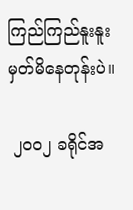ကြည်ကြည်နူးနူး မှတ်မိနေတုန်းပဲ။

 ၂၀၀၂ ခရိုင်အ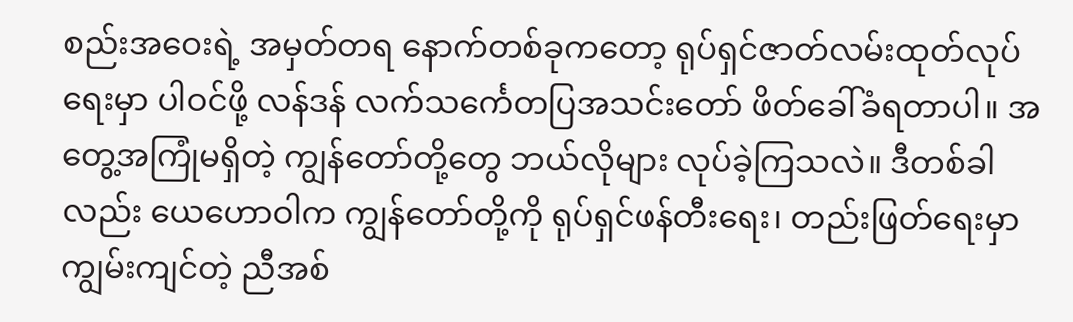စည်းအဝေးရဲ့ အမှတ်တရ နောက်တစ်ခုကတော့ ရုပ်ရှင်ဇာတ်လမ်းထုတ်လုပ်ရေးမှာ ပါဝင်ဖို့ လန်ဒန် လက်သင်္ကေတပြအသင်းတော် ဖိတ်ခေါ်ခံရတာပါ။ အတွေ့အကြုံမရှိတဲ့ ကျွန်တော်တို့တွေ ဘယ်လိုများ လုပ်ခဲ့ကြသလဲ။ ဒီတစ်ခါလည်း ယေဟောဝါက ကျွန်တော်တို့ကို ရုပ်ရှင်ဖန်တီးရေး၊ တည်းဖြတ်ရေးမှာ ကျွမ်းကျင်တဲ့ ညီအစ်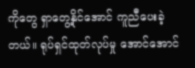ကိုတွေ ရှာတွေ့နိုင်အောင် ကူညီပေးခဲ့တယ်။ ရုပ်ရှင်ထုတ်လုပ်မှု အောင်အောင်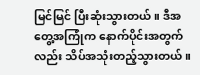မြင်မြင် ပြီးဆုံးသွားတယ်။ ဒီအတွေ့အကြုံက နောက်ပိုင်းအတွက်လည်း သိပ်အသုံးတည့်သွားတယ်။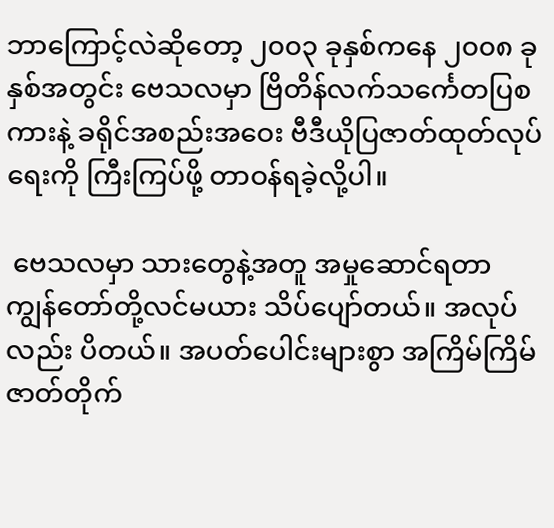ဘာကြောင့်လဲဆိုတော့ ၂၀၀၃ ခုနှစ်ကနေ ၂၀၀၈ ခုနှစ်အတွင်း ဗေသလမှာ ဗြိတိန်လက်သင်္ကေတပြစကားနဲ့ ခရိုင်အစည်းအဝေး ဗီဒီယိုပြဇာတ်ထုတ်လုပ်ရေးကို ကြီးကြပ်ဖို့ တာဝန်ရခဲ့လို့ပါ။

 ဗေသလမှာ သားတွေနဲ့အတူ အမှုဆောင်ရတာ ကျွန်တော်တို့လင်မယား သိပ်ပျော်တယ်။ အလုပ်လည်း ပိတယ်။ အပတ်ပေါင်းများစွာ အကြိမ်ကြိမ် ဇာတ်တိုက်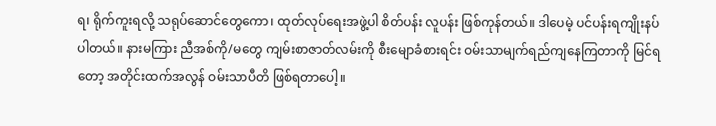ရ၊ ရိုက်ကူးရလို့ သရုပ်ဆောင်တွေကော၊ ထုတ်လုပ်ရေးအဖွဲ့ပါ စိတ်ပန်း လူပန်း ဖြစ်ကုန်တယ်။ ဒါပေမဲ့ ပင်ပန်းရကျိုးနပ်ပါတယ်။ နားမကြား ညီအစ်ကို/မတွေ ကျမ်းစာဇာတ်လမ်းကို စီးမျောခံစားရင်း ဝမ်းသာမျက်ရည်ကျနေကြတာကို မြင်ရတော့ အတိုင်းထက်အလွန် ဝမ်းသာပီတိ ဖြစ်ရတာပေါ့။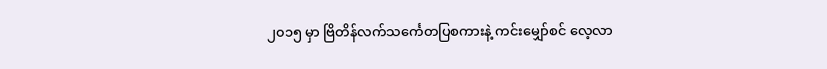၂၀၁၅ မှာ ဗြိတိန်လက်သင်္ကေတပြစကားနဲ့ ကင်းမျှော်စင် လေ့လာ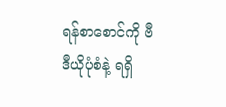ရန်စာစောင်ကို ဗီဒီယိုပုံစံနဲ့ ရရှိ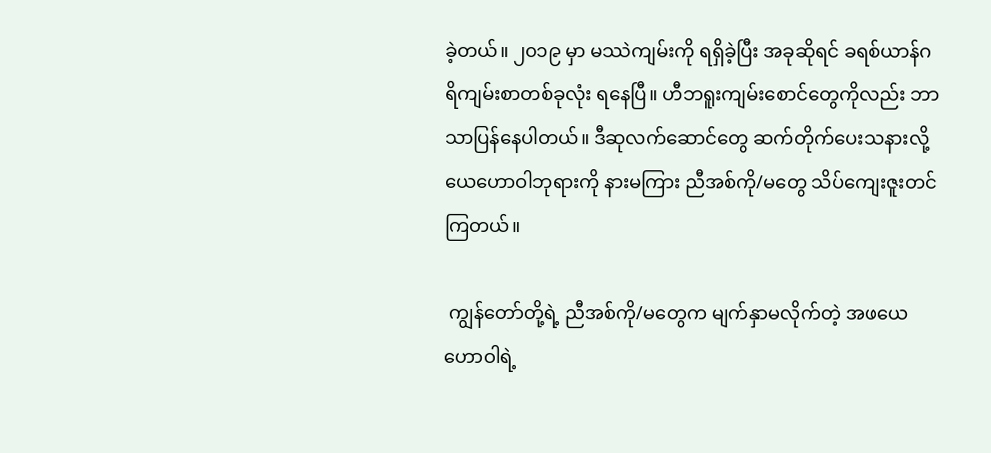ခဲ့တယ်။ ၂၀၁၉ မှာ မဿဲကျမ်းကို ရရှိခဲ့ပြီး အခုဆိုရင် ခရစ်ယာန်ဂရိကျမ်းစာတစ်ခုလုံး ရနေပြီ။ ဟီဘရူးကျမ်းစောင်တွေကိုလည်း ဘာသာပြန်နေပါတယ်။ ဒီဆုလက်ဆောင်တွေ ဆက်တိုက်ပေးသနားလို့ ယေဟောဝါဘုရားကို နားမကြား ညီအစ်ကို/မတွေ သိပ်ကျေးဇူးတင်ကြတယ်။

 ကျွန်တော်တို့ရဲ့ ညီအစ်ကို/မတွေက မျက်နှာမလိုက်တဲ့ အဖယေဟောဝါရဲ့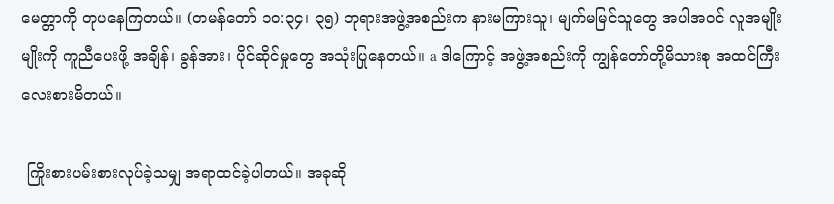မေတ္တာကို တုပနေကြတယ်။ (တမန်တော် ၁၀:၃၄၊ ၃၅) ဘုရားအဖွဲ့အစည်းက နားမကြားသူ၊ မျက်မမြင်သူတွေ အပါအဝင် လူအမျိုးမျိုးကို ကူညီပေးဖို့ အချိန်၊ ခွန်အား၊ ပိုင်ဆိုင်မှုတွေ အသုံးပြုနေတယ်။ a ဒါကြောင့် အဖွဲ့အစည်းကို ကျွန်တော်တို့မိသားစု အထင်ကြီးလေးစားမိတယ်။

 ကြိုးစားပမ်းစားလုပ်ခဲ့သမျှ အရာထင်ခဲ့ပါတယ်။ အခုဆို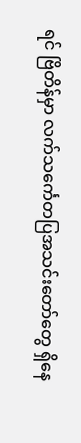ရင် ဗြိတိန်မှာ လက်သင်္ကေတပြအသင်းတော်တွေ ရှိနေ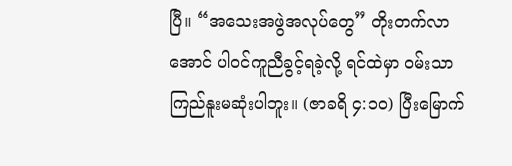ပြီ။ “အသေးအဖွဲအလုပ်တွေ” တိုးတက်လာအောင် ပါဝင်ကူညီခွင့်ရခဲ့လို့ ရင်ထဲမှာ ဝမ်းသာကြည်နူးမဆုံးပါဘူး။ (ဇာခရိ ၄:၁၀) ပြီးမြောက်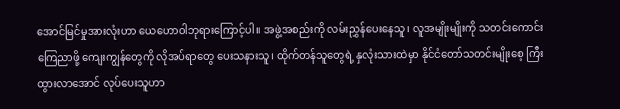အောင်မြင်မှုအားလုံးဟာ ယေဟောဝါဘုရားကြောင့်ပါ။ အဖွဲ့အစည်းကို လမ်းညွှန်ပေးနေသူ၊ လူအမျိုးမျိုးကို သတင်းကောင်း ကြေညာဖို့ ကျေးကျွန်တွေကို လိုအပ်ရာတွေ ပေးသနားသူ၊ ထိုက်တန်သူတွေရဲ့ နှလုံးသားထဲမှာ နိုင်ငံတော်သတင်းမျိုးစေ့ ကြီးထွားလာအောင် လုပ်ပေးသူဟာ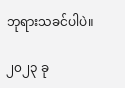ဘုရားသခင်ပါပဲ။

၂၀၂၃ ခု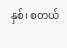နှစ်၊ စတယ်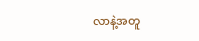လာနဲ့အတူ